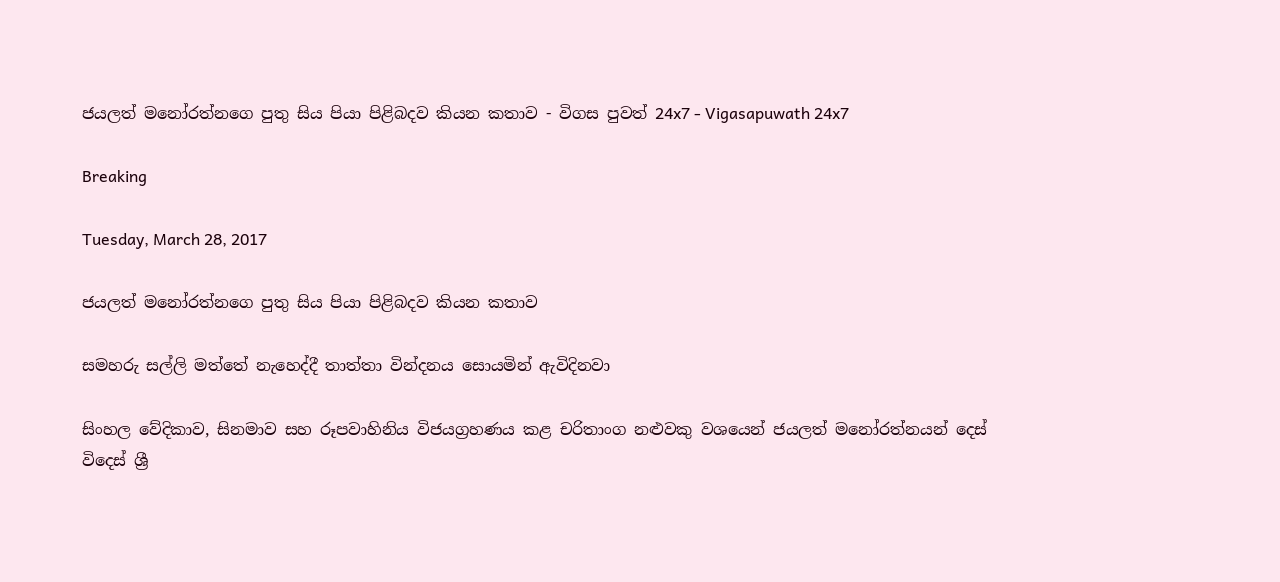ජයලත් මනෝරත්නගෙ පුතු සිය පියා පිළිබදව කියන කතාව - විගස පුවත් 24x7 - Vigasapuwath 24x7

Breaking

Tuesday, March 28, 2017

ජයලත් මනෝරත්නගෙ පුතු සිය පියා පිළිබදව කියන කතාව

සමහරු සල්ලි මත්තේ නැහෙද්දී තාත්තා වින්දනය සොයමින් ඇවිදිනවා

සිංහල වේදිකාව, සිනමාව සහ රූපවාහිනිය විජයග්‍රහණය කළ චරිතාංග නළුවකු වශයෙන් ජයලත් මනෝරත්නයන් දෙස් විදෙස් ශ්‍රී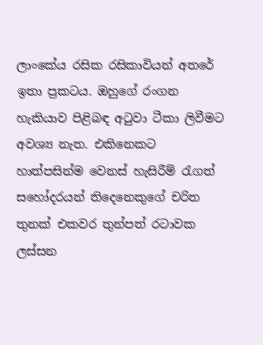ලාංකේය රසික රසිකාවියන් අතරේ ඉතා ප්‍රකටය. ඔහුගේ රංගන හැකියාව පිළිබඳ අටුවා ටීකා ලිවීමට අවශ්‍ය නැත. එකිනෙකට හාත්පසින්ම වෙනස් හැසිරීම් රැගත් සහෝදරයන් තිදෙනෙකුගේ චරිත තුනක් එකවර තුන්පත් රටාවක ලස්සන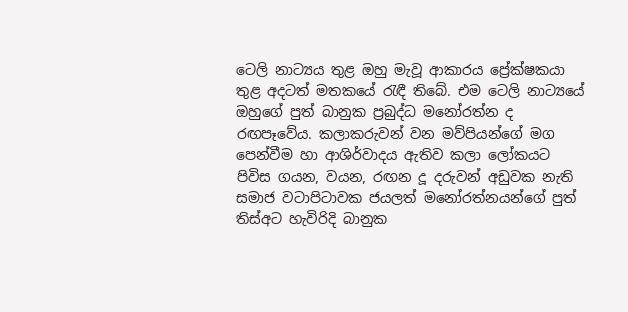ටෙලි නාට්‍යය තුළ ඔහු මැවූ ආකාරය ප්‍රේක්ෂකයා තුළ අදටත් මතකයේ රැඳී තිබේ. එම ටෙලි නාට්‍යයේ ඔහුගේ පුත් බානුක ප්‍රබුද්ධ මනෝරත්න ද රඟපෑවේය. කලාකරුවන් වන මව්පියන්ගේ මග පෙන්වීම හා ආශිර්වාදය ඇතිව කලා ලෝකයට පිවිස ගයන, වයන, රඟන දූ දරුවන් අඩුවක නැති සමාජ වටාපිටාවක ජයලත් මනෝරත්නයන්ගේ පුත් තිස්අට හැවිරිදි බානුක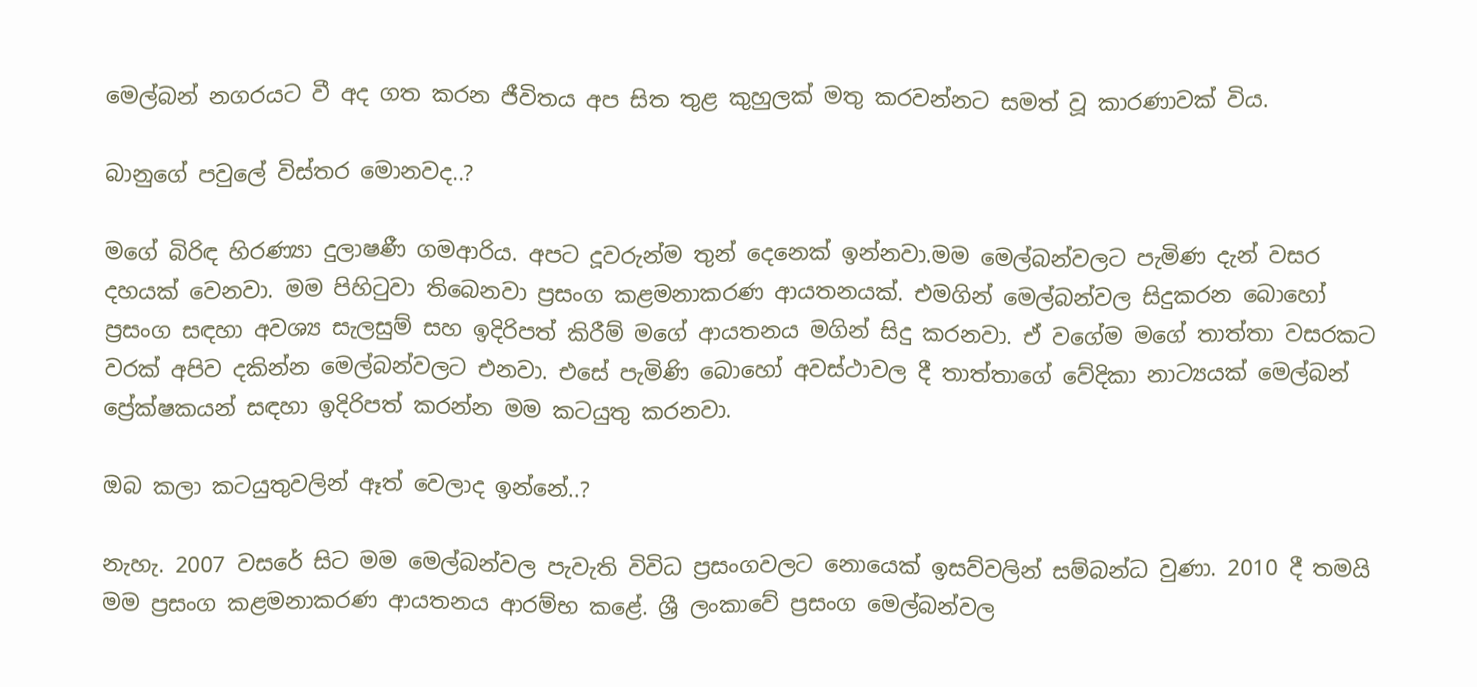මෙල්බන් නගරයට වී අද ගත කරන ජීවිතය අප සිත තුළ කුහුලක් මතු කරවන්නට සමත් වූ කාරණාවක් විය.

බානුගේ පවු‍ලේ විස්තර මොනවද..?

මගේ බිරිඳ හිරණ්‍යා දුලාෂණී ගමආරිය. අපට දූවරුන්ම තුන් දෙනෙක් ඉන්නවා.මම මෙල්බන්වලට පැමිණ දැන් වසර දහයක් වෙනවා. මම පිහිටුවා තිබෙනවා ප්‍රසංග කළමනාකරණ ආයතනයක්. එමගින් මෙල්බන්වල සිදුකරන බොහෝ ප්‍රසංග සඳහා අවශ්‍ය සැලසුම් සහ ඉදිරිපත් කිරීම් මගේ ආයතනය මගින් සිදු කරනවා. ඒ වගේම මගේ තාත්තා වසරකට වරක් අපිව දකින්න මෙල්බන්වලට එනවා. එසේ පැමිණි බොහෝ අවස්ථාවල දී තාත්තාගේ වේදිකා නාට්‍යයක් මෙල්බන් ප්‍රේක්ෂකයන් සඳහා ඉදිරිපත් කරන්න මම කටයුතු කරනවා.

ඔබ කලා කටයුතුවලින් ඈත් වෙලාද ඉන්නේ..?

නැහැ. 2007 වසරේ සිට මම මෙල්බන්වල පැවැති විවිධ ප්‍රසංගවලට නොයෙක් ඉසව්වලින් සම්බන්ධ වුණා. 2010 දී තමයි මම ප්‍රසංග කළමනාකරණ ආයතනය ආරම්භ කළේ. ශ්‍රී ලංකාවේ ප්‍රසංග මෙල්බන්වල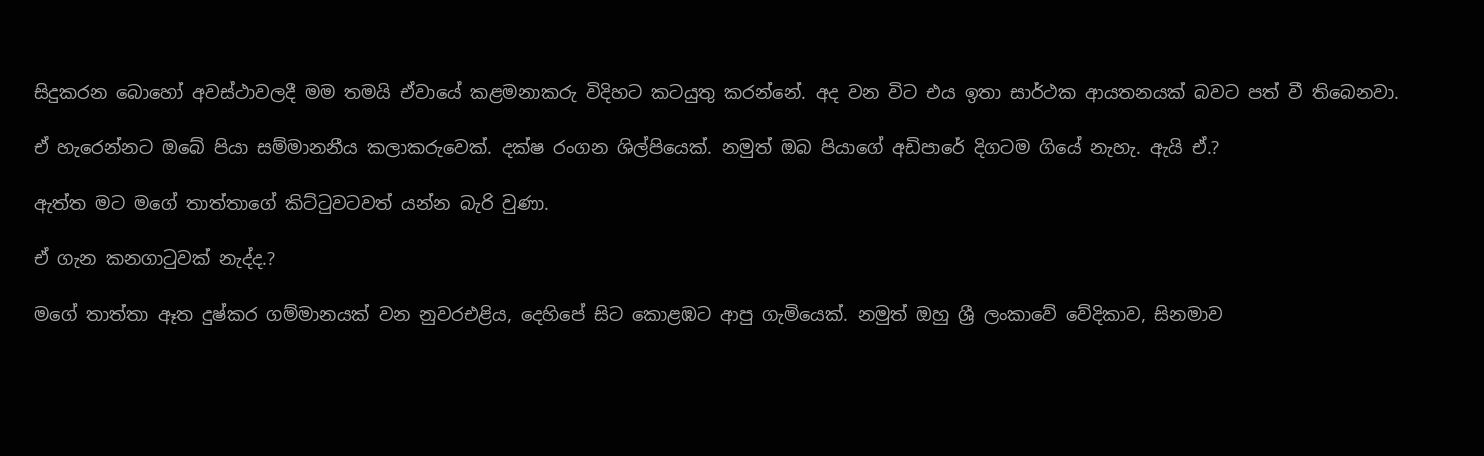සිදුකරන බොහෝ අවස්ථාවලදී මම තමයි ඒවායේ කළමනාකරු විදිහට කටයුතු කරන්නේ. අද වන විට එය ඉතා සාර්ථක ආයතනයක් බවට පත් වී තිබෙනවා.

ඒ හැරෙන්නට ඔබේ පියා සම්මානනීය කලාකරුවෙක්. දක්ෂ රංගන ශිල්පියෙක්. නමුත් ඔබ පියාගේ අඩිපාරේ දිගටම ගියේ නැහැ. ඇයි ඒ.?

ඇත්ත මට මගේ තාත්තාගේ කිට්ටුවටවත් යන්න බැරි වුණා.

ඒ ගැන කනගාටුවක් නැද්ද.?

මගේ තාත්තා ඈත දුෂ්කර ගම්මානයක් වන නුවරඑළිය, දෙහිපේ සිට කොළඹට ආපු ගැමියෙක්. නමුත් ඔහු ශ්‍රී ලංකාවේ වේදිකාව, සිනමාව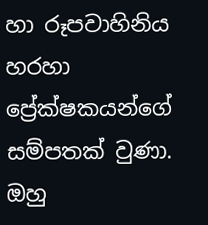හා රූපවාහිනිය හරහා ප්‍රේක්ෂකයන්ගේ සම්පතක් වුණා. ඔහු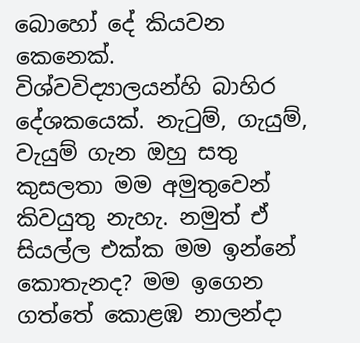බොහෝ දේ කියවන කෙනෙක්. විශ්වවිද්‍යාලයන්හි බාහිර දේශකයෙක්. නැටුම්, ගැයුම්, වැයුම් ගැන ඔහු සතු කුසලතා මම අමුතුවෙන් කිවයුතු නැහැ. නමුත් ඒ සියල්ල එක්ක මම ඉන්නේ කොතැනද? මම ඉගෙන ගත්තේ කොළඹ නාලන්දා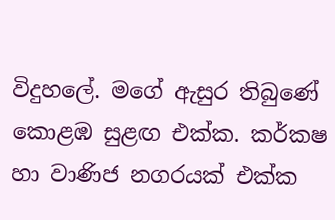විදුහ‍ලේ. මගේ ඇසුර තිබුණේ කොළඹ සුළඟ එක්ක. කර්කෂ හා වාණිජ නගරයක් එක්ක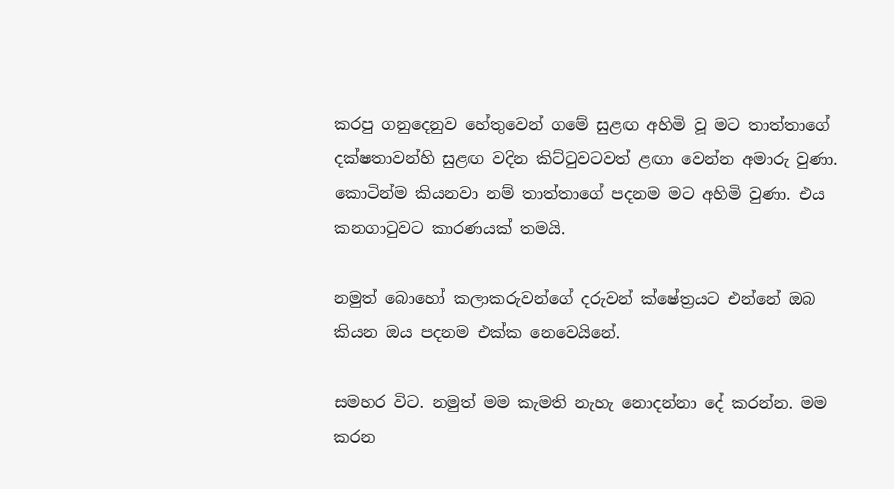කරපු ගනුදෙනුව හේතුවෙන් ගමේ සුළඟ අහිමි වූ මට තාත්තාගේ දක්ෂතාවන්හි සුළඟ වදින කිට්ටුවටවත් ළඟා වෙන්න අමාරු වුණා. කොටින්ම කියනවා නම් තාත්තාගේ පදනම මට අහිමි වුණා. එය කනගාටුවට කාරණයක් තමයි.

නමුත් බොහෝ කලාකරුවන්ගේ දරුවන් ක්ෂේත්‍රයට එන්නේ ඔබ කියන ඔය පදනම එක්ක ‍නෙවෙයිනේ.

සමහර විට. නමුත් මම කැමති නැහැ නොදන්නා දේ කරන්න. මම කරන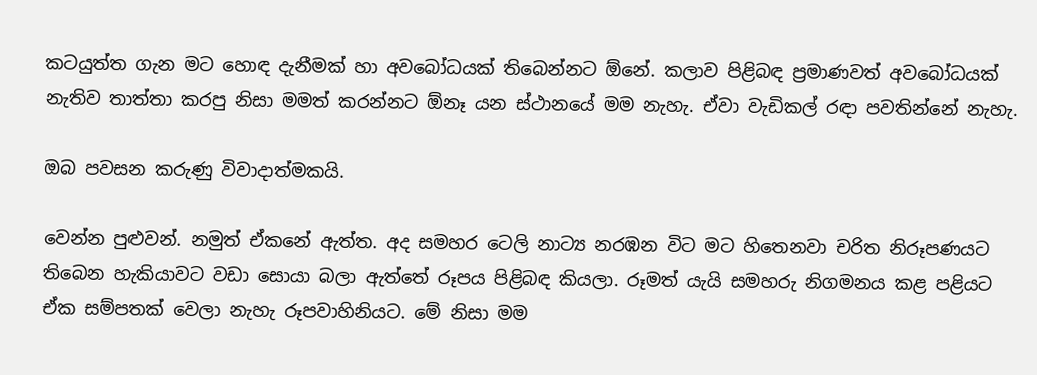කටයුත්ත ගැන මට හොඳ දැනීමක් හා අවබෝධයක් තිබෙන්නට ඕනේ. කලාව පිළිබඳ ප්‍රමාණවත් අවබෝධයක් නැතිව තාත්තා කරපු නිසා මමත් කරන්නට ඕනෑ යන ස්ථානයේ මම නැහැ. ඒවා වැඩිකල් රඳා පවතින්නේ නැහැ.

ඔබ පවසන කරුණු විවාදාත්මකයි.

වෙන්න පුළුවන්. නමුත් ඒකනේ ඇත්ත. අද සමහර ටෙලි නාට්‍ය නරඹන විට මට හිතෙනවා චරිත නිරූපණයට තිබෙන හැකියාවට වඩා සොයා බලා ඇත්තේ රූපය පිළිබඳ කියලා. රූමත් යැයි සමහරු නිගමනය කළ පළියට ඒක සම්පතක් වෙලා නැහැ රූපවාහිනියට. මේ නිසා මම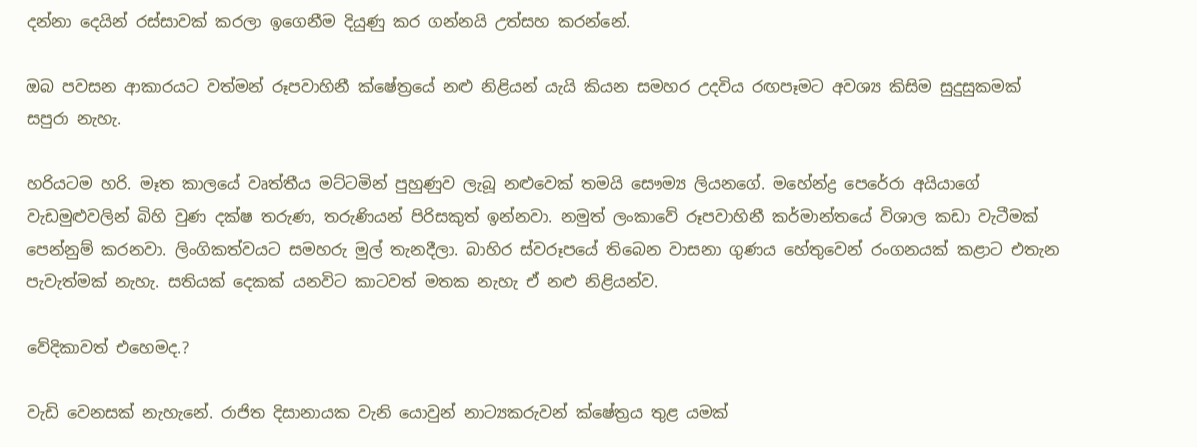දන්නා දෙයින් රස්සාවක් කරලා ඉගෙනීම දියුණු කර ගන්නයි උත්සහ කරන්නේ.

ඔබ පවසන ආකාරයට වත්මන් රූපවාහිනී ක්ෂේත්‍රයේ නළු නිළියන් යැයි කියන සමහර උදවිය රඟපෑමට අවශ්‍ය කිසිම සුදුසුකමක් සපුරා නැහැ.

හරියටම හරි. මෑත කාලයේ වෘත්තීය මට්ටමින් පුහුණුව ලැබූ නළුවෙක් තමයි සෞම්‍ය ලියනගේ. මහේන්ද්‍ර පෙරේරා අයියාගේ වැඩමුළුවලින් බිහි වුණ දක්ෂ තරුණ, තරුණියන් පිරිසකුත් ඉන්නවා. නමුත් ලංකාවේ රූපවාහිනී කර්මාන්තයේ විශාල කඩා වැටීමක් පෙන්නුම් කරනවා. ලිංගිකත්වයට සමහරු මුල් තැනදීලා. බාහිර ස්වරූපයේ තිබෙන වාසනා ගුණය හේතුවෙන් රංගනයක් කළාට එතැන පැවැත්මක් නැහැ. සතියක් දෙකක් යනවිට කාටවත් මතක නැහැ ඒ නළු නිළියන්ව.

වේදිකාවත් එහෙමද.?

වැඩි වෙනසක් නැහැනේ. රාජිත දිසානායක වැනි යොවුන් නාට්‍යකරුවන් ක්ෂේත්‍රය තුළ යමක්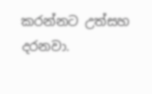කරන්නට උත්සහ දරනවා.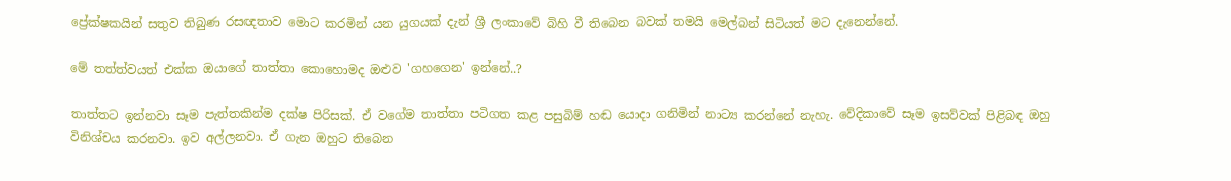ප්‍රේක්ෂකයින් සතුව තිබුණ රසඥතාව මොට කරමින් යන යුගයක් දැන් ශ්‍රී ලංකාවේ බිහි වී තිබෙන බවක් තමයි මෙල්බන් සිටියත් මට දැනෙන්නේ.

මේ තත්ත්වයත් එක්ක ඔයාගේ තාත්තා කොහොමද ඔළුව 'ගහගෙන' ඉන්නේ..?

තාත්තට ඉන්නවා සෑම පැත්තකින්ම දක්ෂ පිරිසක්. ඒ වගේම තාත්තා පටිගත කළ පසුබිම් හඬ යොදා ගනිමින් නාට්‍ය කරන්නේ නැහැ. වේදිකාවේ සෑම ඉසව්වක් පිළිබඳ ඔහු විනිශ්චය කරනවා. ඉව අල්ලනවා. ඒ ගැන ඔහුට තිබෙන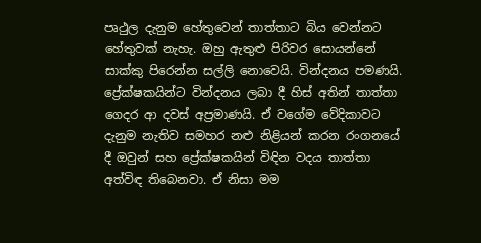පෘථුල දැනුම හේතුවෙන් තාත්තාට බිය වෙන්නට හේතුවක් නැහැ. ඔහු ඇතුළු පිරිවර සොයන්නේ සාක්කු පිරෙන්න සල්ලි නොවෙයි. වින්දනය පමණයි. ප්‍රේක්ෂකයින්ට වින්දනය ලබා දී හිස් අතින් තාත්තා ගෙදර ආ දවස් අප්‍රමාණයි. ඒ වගේම වේදිකාවට දැනුම නැතිව සමහර නළු නිළියන් කරන රංගනයේ දී ඔවුන් සහ ප්‍රේක්ෂකයින් විඳින වදය තාත්තා අත්විඳ තිබෙනවා. ඒ නිසා මම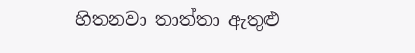හිතනවා තාත්තා ඇතුළු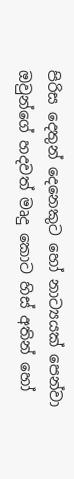පිරිස දෙතුන් දෙනෙකුට හෝ නාට්‍යයක් පෙන්වා ඔවුන්ගේ හදවත් මෘදු කොට හිස් අතින් හෝ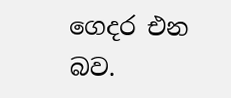ගෙදර එන බව.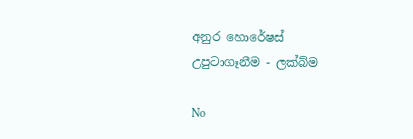අනුර හොරේෂස්
උපුටාගෑනීම - ලක්බ්ම

No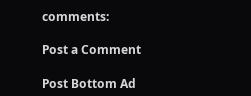comments:

Post a Comment

Post Bottom Ad